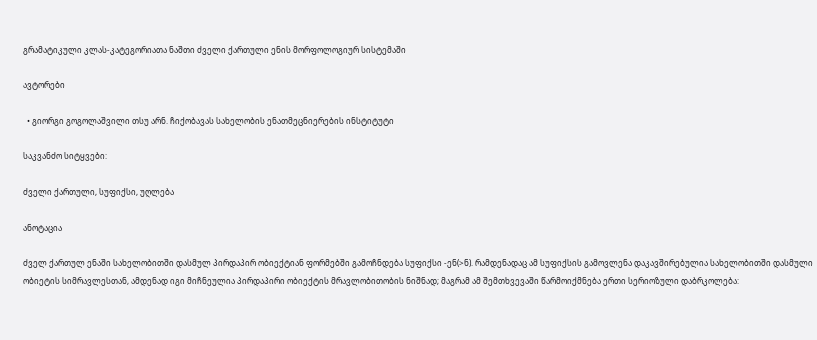გრამატიკული კლას-კატეგორიათა ნაშთი ძველი ქართული ენის მორფოლოგიურ სისტემაში

ავტორები

  • გიორგი გოგოლაშვილი თსუ არნ. ჩიქობავას სახელობის ენათმეცნიერების ინსტიტუტი

საკვანძო სიტყვები:

ძველი ქართული, სუფიქსი, უღლება

ანოტაცია

ძველ ქართულ ენაში სახელობითში დასმულ პირდაპირ ობიექტიან ფორმებში გამოჩნდება სუფიქსი -ენ(>ნ). რამდენადაც ამ სუფიქსის გამოვლენა დაკავშირებულია სახელობითში დასმული ობიეტის სიმრავლესთან, ამდენად იგი მიჩნეულია პირდაპირი ობიექტის მრავლობითობის ნიშნად; მაგრამ ამ შემთხვევაში წარმოიქმნება ერთი სერიოზული დაბრკოლება: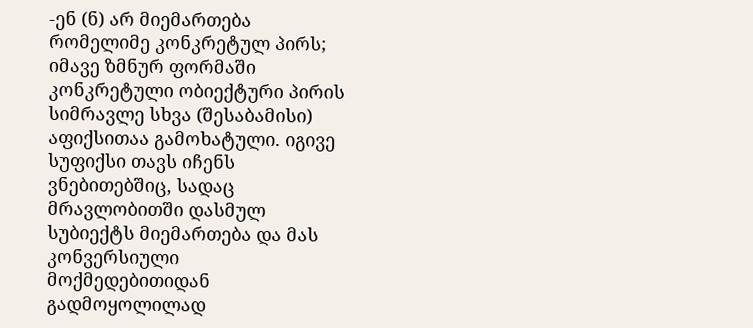-ენ (ნ) არ მიემართება რომელიმე კონკრეტულ პირს; იმავე ზმნურ ფორმაში კონკრეტული ობიექტური პირის სიმრავლე სხვა (შესაბამისი) აფიქსითაა გამოხატული. იგივე სუფიქსი თავს იჩენს ვნებითებშიც, სადაც მრავლობითში დასმულ სუბიექტს მიემართება და მას კონვერსიული მოქმედებითიდან გადმოყოლილად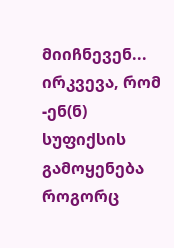მიიჩნევენ... ირკვევა, რომ -ენ(ნ) სუფიქსის გამოყენება როგორც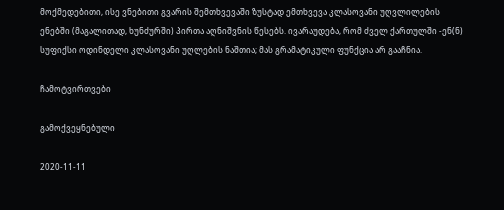მოქმედებითი, ისე ვნებითი გვარის შემთხვევაში ზუსტად ემთხვევა კლასოვანი უღვლილების ენებში (მაგალითად, ხუნძურში) პირთა აღნიშვნის წესებს. ივარაუდება, რომ ძველ ქართულში -ენ(ნ) სუფიქსი ოდინდელი კლასოვანი უღლების ნაშთია; მას გრამატიკული ფუნქცია არ გააჩნია.

ჩამოტვირთვები

გამოქვეყნებული

2020-11-11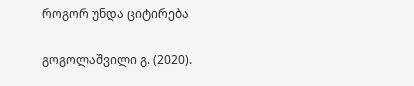როგორ უნდა ციტირება

გოგოლაშვილი გ. (2020).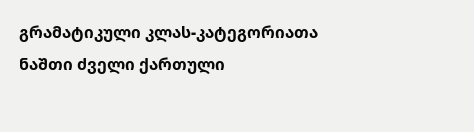გრამატიკული კლას-კატეგორიათა ნაშთი ძველი ქართული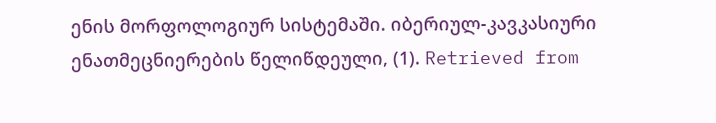ენის მორფოლოგიურ სისტემაში. იბერიულ-კავკასიური ენათმეცნიერების წელიწდეული, (1). Retrieved from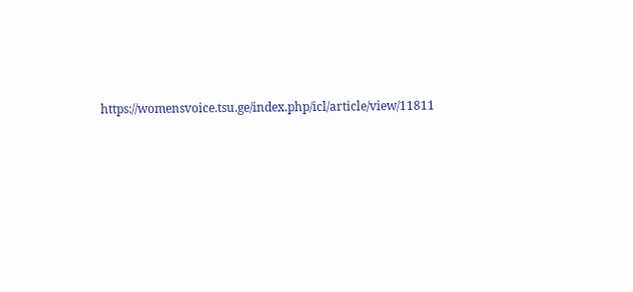https://womensvoice.tsu.ge/index.php/icl/article/view/11811